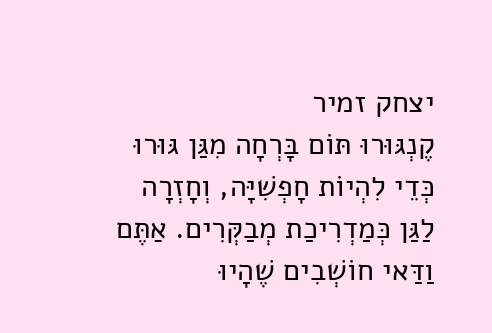יצחק זמיר
קֶנְגּוּרוּ תּוֹם בָּרְחָה מִגַּן גּוּרוּ כְּדֵי לִהְיוֹת חָפְשִׁיָּה, וְחָזְרָה לַגַּן כְּמַדְרִיכַת מְבַקְּרִים. אַתֶּם וַדַּאי חוֹשְׁבִים שֶׁהָיוּ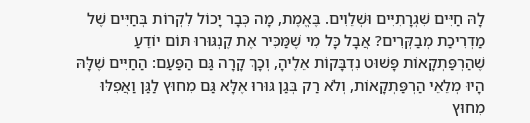לָהּ חַיִּים שִׁגְרָתִיִּים וּשְׁלֵוִים. בֶּאֱמֶת, מָה כְּבָר יָכוֹל לִקְרוֹת בְּחַיִּים שֶׁל מַדְרִיכַת מְבַקְּרִים? אֲבָל כָּל מִי שֶׁמַּכִּיר אֶת קֶנְגּוּרוּ תּוֹם יוֹדֵעַ שֶׁהַרְפַּתְקָאוֹת פָּשׁוּט נִדְבָּקוֹת אֵלֶיהָ, וְכָךְ קָרָה גַּם הַפַּעַם: הַחַיִּים שֶׁלָּהּ הָיוּ מְלֵאֵי הַרְפַּתְקָאוֹת, וְלֹא רַק בְּגַן גּוּרוּ אֶלָּא גַּם מִחוּץ לַגַּן וַאֲפִלּוּ מִחוּץ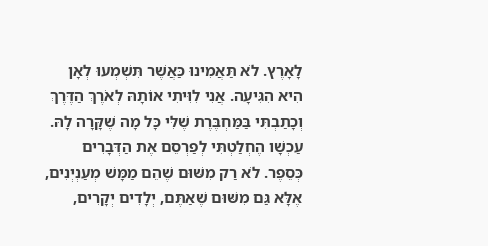לָאָרֶץ. לֹא תַּאֲמִינוּ כַּאֲשֶׁר תִּשְׁמְעוּ לְאָן הִיא הִגִּיעָה. אֲנִי לִוִּיתִי אוֹתָהּ לְאֹרֶךְ הַדֶּרֶךְ וְכָתַבְתִּי בַּמַּחְבֶּרֶת שֶׁלִּי כָּל מָה שֶׁקָּרָה לָהּ. עַכְשָׁו הֶחְלַטְתִּי לְפַרְסֵם אֶת הַדְּבָרִים כְּסֵפֶר. לֹא רַק מִשּׁוּם שֶׁהֵם מַמָּשׁ מְעַנְיְנִים, אֶלָּא גַּם מִשּׁוּם שֶׁאַתֶּם, יְלָדִים יְקָרִים,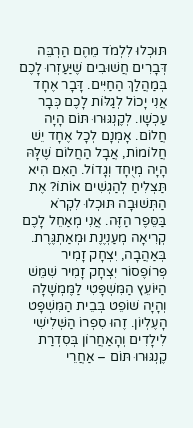תּוּכְלוּ לִלְמֹד מֵהֶם הַרְבֵּה דְּבָרִים חֲשׁוּבִים שֶׁיַּעַזְרוּ לָכֶם בְּמַהֲלַךְ הַחַיִּים. דָּבָר אֶחָד אֲנִי יָכוֹל לְגַלּוֹת לָכֶם כְּבָר עַכְשָׁו. לְקֶנְגּוּרוּ תּוֹם הָיָה חֲלוֹם. אָמְנָם לְכָל אֶחָד יֵשׁ חֲלוֹמוֹת, אֲבָל הַחֲלוֹם שֶׁלָּהּ הָיָה מְיֻחָד וְגָדוֹל. הַאִם הִיא תַּצְלִיחַ לְהַגְשִׁים אוֹתוֹ? אֶת הַתְּשׁוּבָה תּוּכְלוּ לִקְרֹא בַּסֵּפֶר הַזֶּה. אֲנִי מְאַחֵל לָכֶם קְרִיאָה מְעַנְיֶנֶת וּמְאַתְגֶּרֶת. בְּאַהֲבָה, יִצְחָק זָמִיר פְּרוֹפֶסוֹר יִצְחָק זָמִיר שִׁמֵּשׁ הַיּוֹעֵץ הַמִּשְׁפָּטִי לַמֶּמְשָׁלָה וְהָיָה שׁוֹפֵט בְּבֵית הַמִּשְׁפָּט הָעֶלְיוֹן. זֶהוּ סִפְרוֹ הַשְּׁלִישִׁי לִילָדִים וְהָאַחֲרוֹן בְּסִדְרַת קֶנְגּוּרוּ תּוֹם – אַחֲרֵי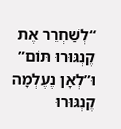“לְשַׁחְרֵר אֶת קֶנְגּוּרוּ תּוֹם” וּ”לְאָן נֶעֶלְמָה קֶנְגּוּרוּ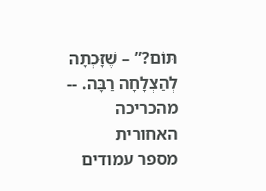תּוֹם?” – שֶׁזָּכְתָה לְהַצְלָחָה רַבָּה. -- מהכריכה האחורית
מספר עמודים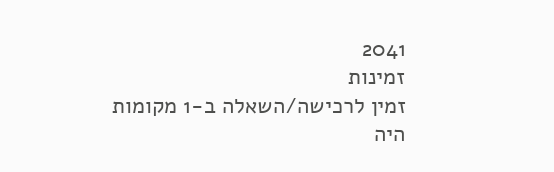2041
זמינות
זמין לרכישה/השאלה ב-1 מקומות
היה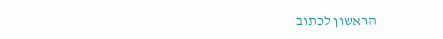הראשון לכתוב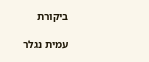ביקורת

עמית נגלר